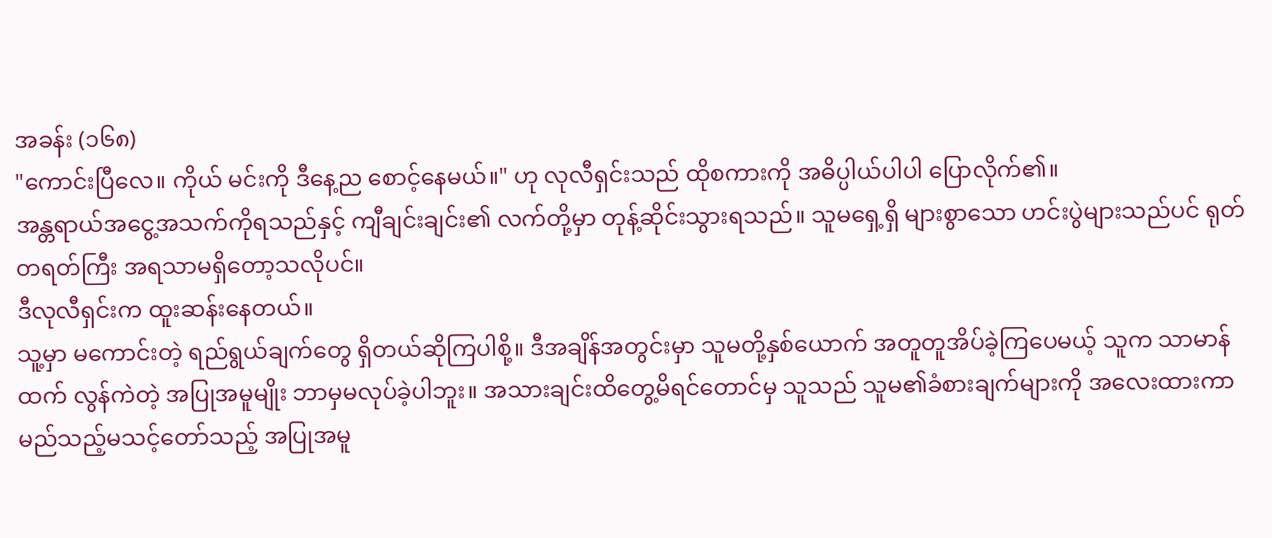အခန်း (၁၆၈)
"ကောင်းပြီလေ။ ကိုယ် မင်းကို ဒီနေ့ည စောင့်နေမယ်။" ဟု လုလီရှင်းသည် ထိုစကားကို အဓိပ္ပါယ်ပါပါ ပြောလိုက်၏။
အန္တရာယ်အငွေ့အသက်ကိုရသည်နှင့် ကျီချင်းချင်း၏ လက်တို့မှာ တုန့်ဆိုင်းသွားရသည်။ သူမရှေ့ရှိ များစွာသော ဟင်းပွဲများသည်ပင် ရုတ်တရတ်ကြီး အရသာမရှိတော့သလိုပင်။
ဒီလုလီရှင်းက ထူးဆန်းနေတယ်။
သူ့မှာ မကောင်းတဲ့ ရည်ရွယ်ချက်တွေ ရှိတယ်ဆိုကြပါစို့။ ဒီအချိန်အတွင်းမှာ သူမတို့နှစ်ယောက် အတူတူအိပ်ခဲ့ကြပေမယ့် သူက သာမာန်ထက် လွန်ကဲတဲ့ အပြုအမူမျိုး ဘာမှမလုပ်ခဲ့ပါဘူး။ အသားချင်းထိတွေ့မိရင်တောင်မှ သူသည် သူမ၏ခံစားချက်များကို အလေးထားကာ မည်သည့်မသင့်တော်သည့် အပြုအမူ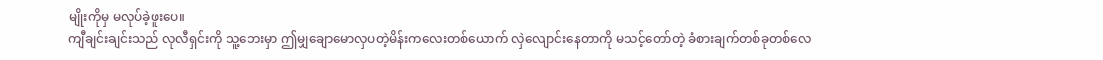မျိုးကိုမှ မလုပ်ခဲ့ဖူးပေ။
ကျီချင်းချင်းသည် လုလီရှင်းကို သူ့ဘေးမှာ ဤမျှချောမောလှပတဲ့မိန်းကလေးတစ်ယောက် လှဲလျောင်းနေတာကို မသင့်တော်တဲ့ ခံစားချက်တစ်ခုတစ်လေ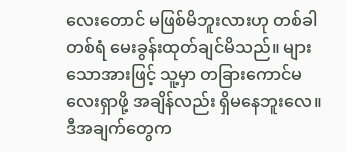လေးတောင် မဖြစ်မိဘူးလားဟု တစ်ခါတစ်ရံ မေးခွန်းထုတ်ချင်မိသည်။ များသောအားဖြင့် သူ့မှာ တခြားကောင်မလေးရှာဖို့ အချိန်လည်း ရှိမနေဘူးလေ။ ဒီအချက်တွေက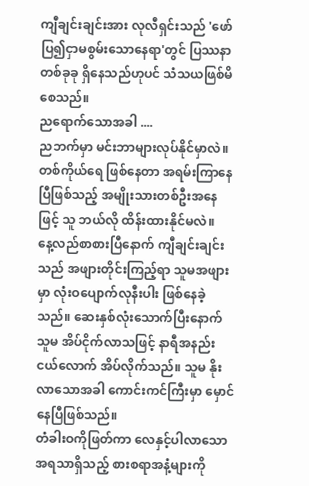ကျီချင်းချင်းအား လုလီရှင်းသည် 'ဖော်ပြ၍ငှာမစွမ်းသောနေရာ'တွင် ပြဿနာတစ်ခုခု ရှိနေသည်ဟုပင် သံသယဖြစ်မိစေသည်။
ညရောက်သောအခါ ....
ညဘက်မှာ မင်းဘာများလုပ်နိုင်မှာလဲ။
တစ်ကိုယ်ရေ ဖြစ်နေတာ အရမ်းကြာနေပြီဖြစ်သည့် အမျိုးသားတစ်ဦးအနေဖြင့် သူ ဘယ်လို ထိန်းထားနိုင်မလဲ။
နေ့လည်စာစားပြီနောက် ကျီချင်းချင်းသည် အဖျားတိုင်းကြည့်ရာ သူမအဖျားမှာ လုံးဝပျောက်လုနီးပါး ဖြစ်နေခဲ့သည်။ ဆေးနှစ်လုံးသောက်ပြီးနောက် သူမ အိပ်ငိုက်လာသဖြင့် နာရီအနည်းငယ်လောက် အိပ်လိုက်သည်။ သူမ နိုးလာသောအခါ ကောင်းကင်ကြီးမှာ မှောင်နေပြီဖြစ်သည်။
တံခါးဝကိုဖြတ်ကာ လေနှင့်ပါလာသော အရသာရှိသည့် စားစရာအနံ့များကို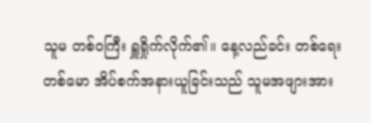သူမ တစ်ဝကြီး ရှူရှိုက်လိုက်၏။ နေ့လည်ခင်း တစ်ရေးတစ်မော အိပ်စက်အနားယူခြင်းသည် သူမအဖျားအား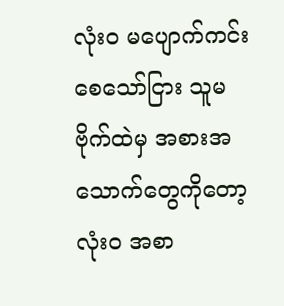လုံးဝ မပျောက်ကင်းစေသော်ငြား သူမဗိုက်ထဲမှ အစားအသောက်တွေကိုတော့ လုံးဝ အစာ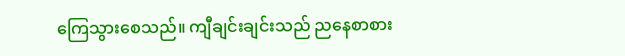ကြေသွားစေသည်။ ကျီချင်းချင်းသည် ညနေစာစား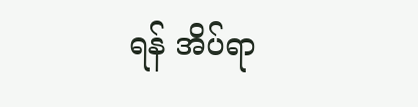ရန် အိပ်ရာ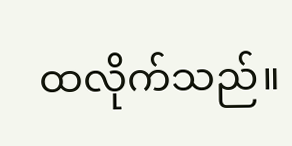ထလိုက်သည်။